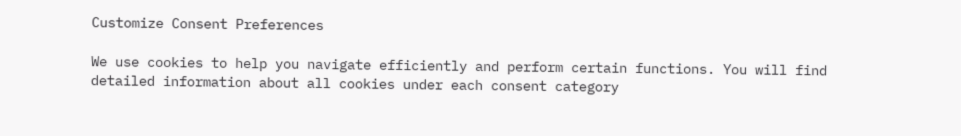Customize Consent Preferences

We use cookies to help you navigate efficiently and perform certain functions. You will find detailed information about all cookies under each consent category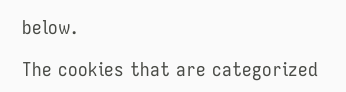below.

The cookies that are categorized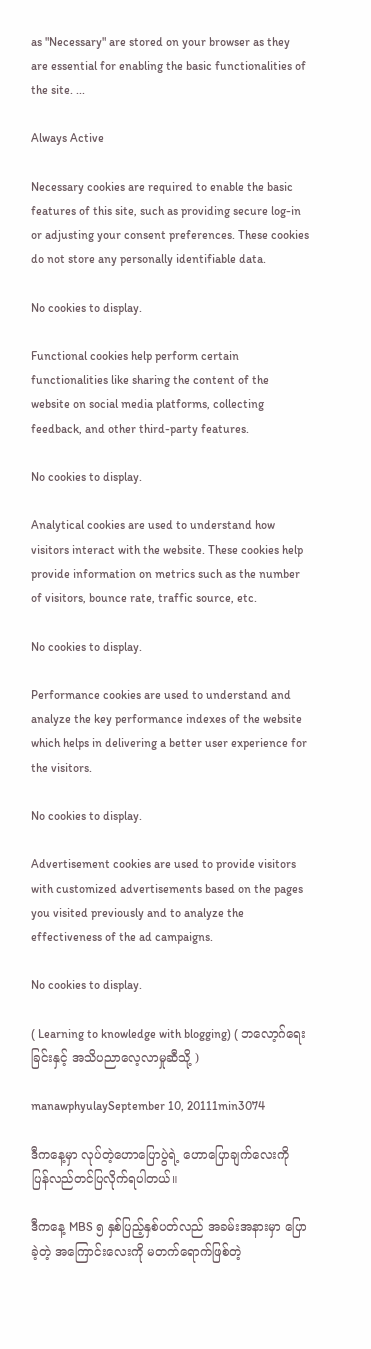as "Necessary" are stored on your browser as they are essential for enabling the basic functionalities of the site. ...

Always Active

Necessary cookies are required to enable the basic features of this site, such as providing secure log-in or adjusting your consent preferences. These cookies do not store any personally identifiable data.

No cookies to display.

Functional cookies help perform certain functionalities like sharing the content of the website on social media platforms, collecting feedback, and other third-party features.

No cookies to display.

Analytical cookies are used to understand how visitors interact with the website. These cookies help provide information on metrics such as the number of visitors, bounce rate, traffic source, etc.

No cookies to display.

Performance cookies are used to understand and analyze the key performance indexes of the website which helps in delivering a better user experience for the visitors.

No cookies to display.

Advertisement cookies are used to provide visitors with customized advertisements based on the pages you visited previously and to analyze the effectiveness of the ad campaigns.

No cookies to display.

( Learning to knowledge with blogging) ( ဘလော့ဂ်ရေးခြင်းနှင့် အသိပညာလေ့လာမှုဆီသို့ )

manawphyulaySeptember 10, 20111min3074

ဒီကနေ့မှာ လုပ်တဲ့ဟောပြောပွဲရဲ့ ဟောပြောချက်လေးကို ပြန်လည်တင်ပြလိုက်ရပါတယ်။

ဒီကနေ့ MBS ၅ နှစ်ပြည့်နှစ်ပတ်လည် အခမ်းအနားမှာ ပြောခဲ့တဲ့ အကြောင်းလေးကို မတက်ရောက်ဖြစ်တဲ့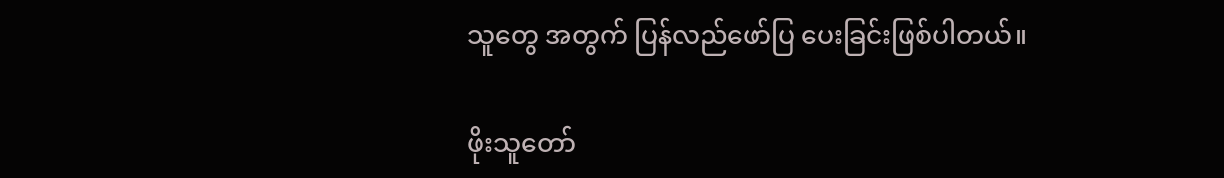သူတွေ အတွက် ပြန်လည်ဖော်ပြ ပေးခြင်းဖြစ်ပါတယ်။

ဖိုးသူတော်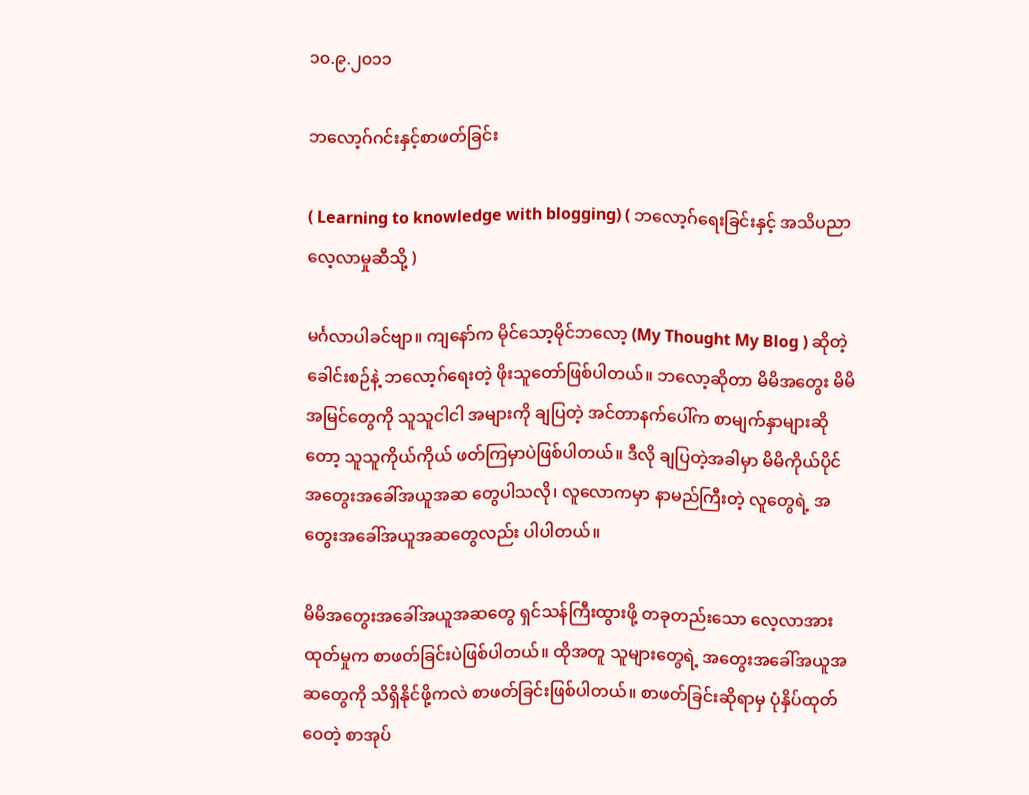၁၀.၉.၂၀၁၁

ဘလော့ဂ်ဂင်းနှင့်စာဖတ်ခြင်း

( Learning to knowledge with blogging) ( ဘလော့ဂ်ရေးခြင်းနှင့် အသိပညာလေ့လာမှုဆီသို့ )

မင်္ဂလာပါခင်ဗျာ။ ကျနော်က မိုင်သော့မိုင်ဘလော့ (My Thought My Blog ) ဆိုတဲ့ ခေါင်းစဉ်နဲ့ ဘလော့ဂ်ရေးတဲ့ ဖိုးသူတော်ဖြစ်ပါတယ်။ ဘလော့ဆိုတာ မိမိအတွေး မိမိအမြင်တွေကို သူသူငါငါ အများကို ချပြတဲ့ အင်တာနက်ပေါ်က စာမျက်နှာများဆိုတော့ သူသူကိုယ်ကိုယ် ဖတ်ကြမှာပဲဖြစ်ပါတယ်။ ဒီလို ချပြတဲ့အခါမှာ မိမိကိုယ်ပိုင်အတွေးအခေါ်အယူအဆ တွေပါသလို၊ လူလောကမှာ နာမည်ကြီးတဲ့ လူတွေရဲ့ အတွေးအခေါ်အယူအဆတွေလည်း ပါပါတယ်။

မိမိအတွေးအခေါ်အယူအဆတွေ ရှင်သန်ကြီးထွားဖို့ တခုတည်းသော လေ့လာအားထုတ်မှုက စာဖတ်ခြင်းပဲဖြစ်ပါတယ်။ ထိုအတူ သူများတွေရဲ့ အတွေးအခေါ်အယူအဆတွေကို သိရှိနိုင်ဖို့ကလဲ စာဖတ်ခြင်းဖြစ်ပါတယ်။ စာဖတ်ခြင်းဆိုရာမှ ပုံနှိပ်ထုတ်ဝေတဲ့ စာအုပ်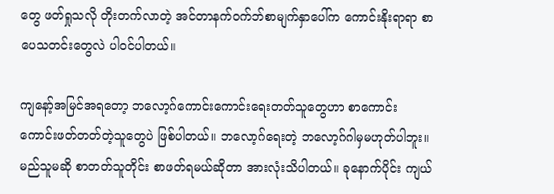တွေ ဖတ်ရှုသလို တိုးတက်လာတဲ့ အင်တာနက်ဝက်ဘ်စာမျက်နှာပေါ်က ကောင်းနိုးရာရာ စာပေသတင်းတွေလဲ ပါဝင်ပါတယ်။

ကျနော့်အမြင်အရတော့ ဘလော့ဂ်ကောင်းကောင်းရေးတတ်သူတွေဟာ စာကောင်းကောင်းဖတ်တတ်တဲ့သူတွေပဲ ဖြစ်ပါတယ်။ ဘလော့ဂ်ရေးတဲ့ ဘလော့ဂ်ဂါမှမဟုတ်ပါဘူး။ မည်သူမဆို စာတတ်သူတိုင်း စာဖတ်ရမယ်ဆိုတာ အားလုံးသိပါတယ်။ ခုနောက်ပိုင်း ကျယ်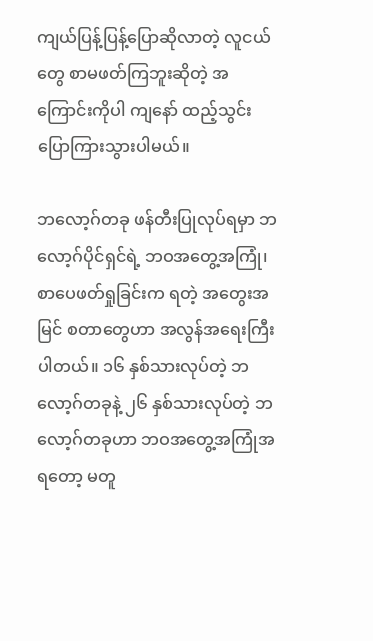ကျယ်ပြန့်ပြန့်ပြောဆိုလာတဲ့ လူငယ်တွေ စာမဖတ်ကြဘူးဆိုတဲ့ အကြောင်းကိုပါ ကျနော် ထည့်သွင်းပြောကြားသွားပါမယ်။

ဘလော့ဂ်တခု ဖန်တီးပြုလုပ်ရမှာ ဘလော့ဂ်ပိုင်ရှင်ရဲ့ ဘဝအတွေ့အကြုံ၊စာပေဖတ်ရှုခြင်းက ရတဲ့ အတွေးအမြင် စတာတွေဟာ အလွန်အရေးကြီးပါတယ်။ ၁၆ နှစ်သားလုပ်တဲ့ ဘလော့ဂ်တခုနဲ့ ၂၆ နှစ်သားလုပ်တဲ့ ဘလော့ဂ်တခုဟာ ဘဝအတွေ့အကြုံအရတော့ မတူ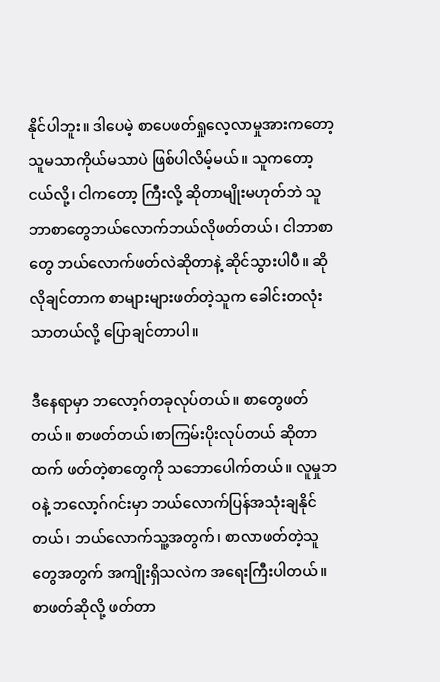နိုင်ပါဘူး။ ဒါပေမဲ့ စာပေဖတ်ရှုလေ့လာမှုအားကတော့ သူမသာကိုယ်မသာပဲ ဖြစ်ပါလိမ့်မယ်။ သူကတော့ ငယ်လို့၊ ငါကတော့ ကြီးလို့ ဆိုတာမျိုးမဟုတ်ဘဲ သူဘာစာတွေဘယ်လောက်ဘယ်လိုဖတ်တယ်၊ ငါဘာစာတွေ ဘယ်လောက်ဖတ်လဲဆိုတာနဲ့ ဆိုင်သွားပါပီ။ ဆိုလိုချင်တာက စာများများဖတ်တဲ့သူက ခေါင်းတလုံးသာတယ်လို့ ပြောချင်တာပါ။

ဒီနေရာမှာ ဘလော့ဂ်တခုလုပ်တယ်။ စာတွေဖတ်တယ်။ စာဖတ်တယ်၊စာကြမ်းပိုးလုပ်တယ် ဆိုတာထက် ဖတ်တဲ့စာတွေကို သဘောပေါက်တယ်။ လူမှုဘဝနဲ့ ဘလော့ဂ်ဂင်းမှာ ဘယ်လောက်ပြန်အသုံးချနိုင်တယ်၊ ဘယ်လောက်သူ့အတွက်၊ စာလာဖတ်တဲ့သူတွေအတွက် အကျိုးရှိသလဲက အရေးကြီးပါတယ်။ စာဖတ်ဆိုလို့ ဖတ်တာ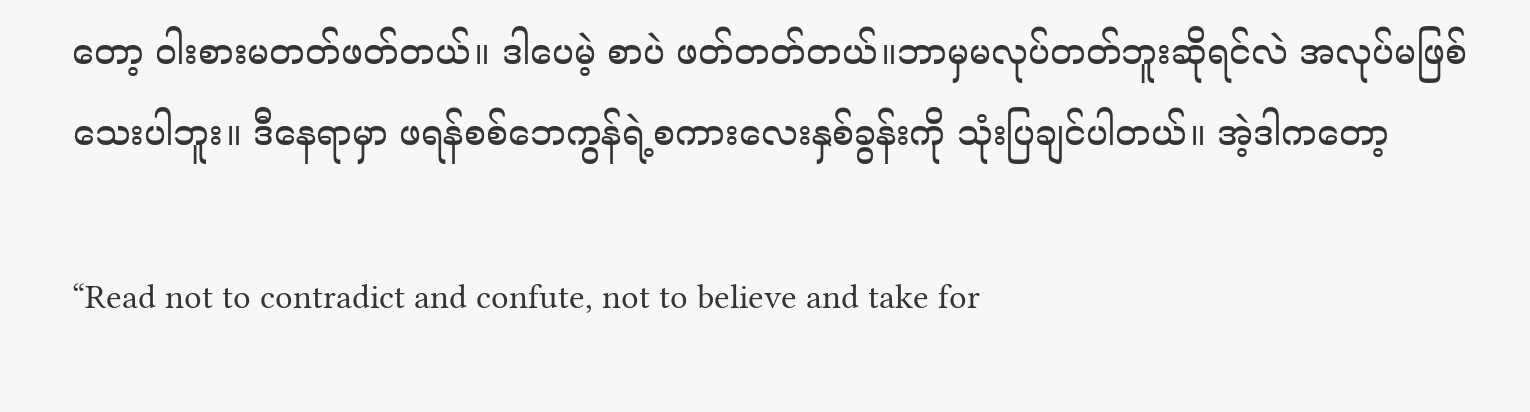တော့ ဝါးစားမတတ်ဖတ်တယ်။ ဒါပေမဲ့ စာပဲ ဖတ်တတ်တယ်။ဘာမှမလုပ်တတ်ဘူးဆိုရင်လဲ အလုပ်မဖြစ်သေးပါဘူး။ ဒီနေရာမှာ ဖရန်စစ်ဘေကွန်ရဲ့စကားလေးနှစ်ခွန်းကို သုံးပြချင်ပါတယ်။ အဲ့ဒါကတော့

“Read not to contradict and confute, not to believe and take for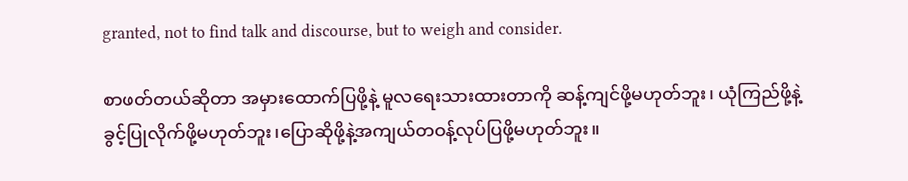granted, not to find talk and discourse, but to weigh and consider.

စာဖတ်တယ်ဆိုတာ အမှားထောက်ပြဖို့နဲ့ မူလရေးသားထားတာကို ဆန့်ကျင်ဖို့မဟုတ်ဘူး၊ ယုံကြည်ဖို့နဲ့ခွင့်ပြုလိုက်ဖို့မဟုတ်ဘူး၊ပြောဆိုဖို့နဲ့အကျယ်တဝန့်လုပ်ပြဖို့မဟုတ်ဘူး။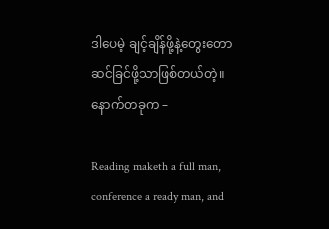ဒါပေမဲ့ ချင့်ချိန်ဖို့နဲ့တွေးတောဆင်ခြင်ဖို့သာဖြစ်တယ်တဲ့။ နောက်တခုက –

Reading maketh a full man, conference a ready man, and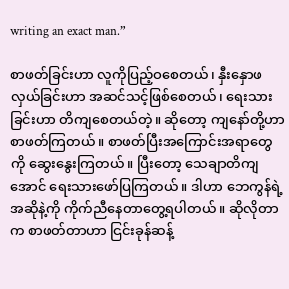writing an exact man.”

စာဖတ်ခြင်းဟာ လူကိုပြည့်ဝစေတယ်၊ နှီးနှောဖလှယ်ခြင်းဟာ အဆင်သင့်ဖြစ်စေတယ်၊ ရေးသားခြင်းဟာ တိကျစေတယ်တဲ့။ ဆိုတော့ ကျနော်တို့ဟာ စာဖတ်ကြတယ်။ စာဖတ်ပြီးအကြောင်းအရာတွေကို ဆွေးနွေးကြတယ်။ ပြီးတော့ သေချာတိကျအောင် ရေးသားဖော်ပြကြတယ်။ ဒါဟာ ဘေကွန်ရဲ့အဆိုနဲ့ကို ကိုက်ညီနေတာတွေ့ရပါတယ်။ ဆိုလိုတာက စာဖတ်တာဟာ ငြင်းခုန်ဆန့်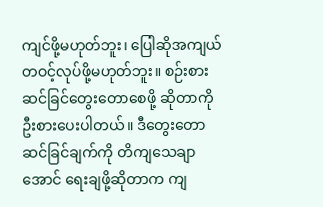ကျင်ဖို့မဟုတ်ဘူး၊ ပြေါဆိုအကျယ်တဝင့်လုပ်ဖို့မဟုတ်ဘူး။ စဉ်းစားဆင်ခြင်တွေးတောစေဖို့ ဆိုတာကို ဦးစားပေးပါတယ်။ ဒီတွေးတောဆင်ခြင်ချက်ကို တိကျသေချာအောင် ရေးချဖို့ဆိုတာက ကျ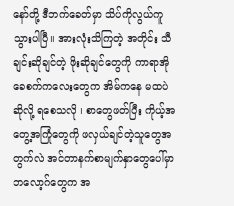နော်တို့ ဒီဘက်ခေတ်မှာ သိပ်ကိုလွယ်ကူသွားပါပြီ။ အားလုံးသိကြတဲ့ အတိုင်း သီချင်းဆိုချင်တဲ့ ဖိုးဆိုချင်တွေကို ကာရာအိုခေစက်ကလေးတွေက အိမ်ကနေ မထပဲ ဆိုလို့ ရစေသလို ၊ စာတွေဖတ်ပြီး ကိုယ့်အတွေ့အကြုံတွေကို ဖလှယ်ချင်တဲ့သူတွေအတွက်လဲ အင်တာနက်စာမျက်နှာတွေပေါ်မှာ ဘလော့ဂ်တွေက အ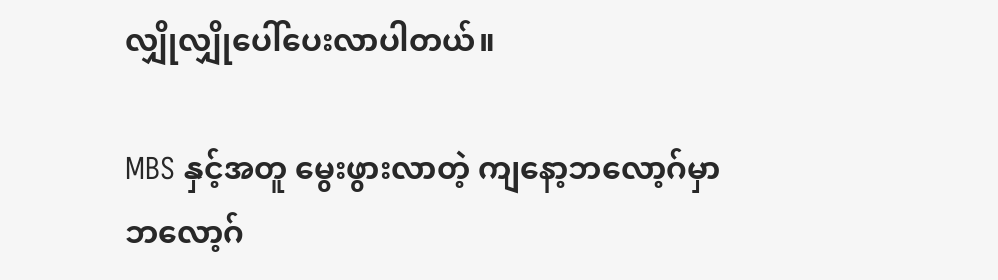လျှိုလျှိုပေါ်ပေးလာပါတယ်။

MBS နှင့်အတူ မွေးဖွားလာတဲ့ ကျနော့ဘလော့ဂ်မှာ ဘလော့ဂ်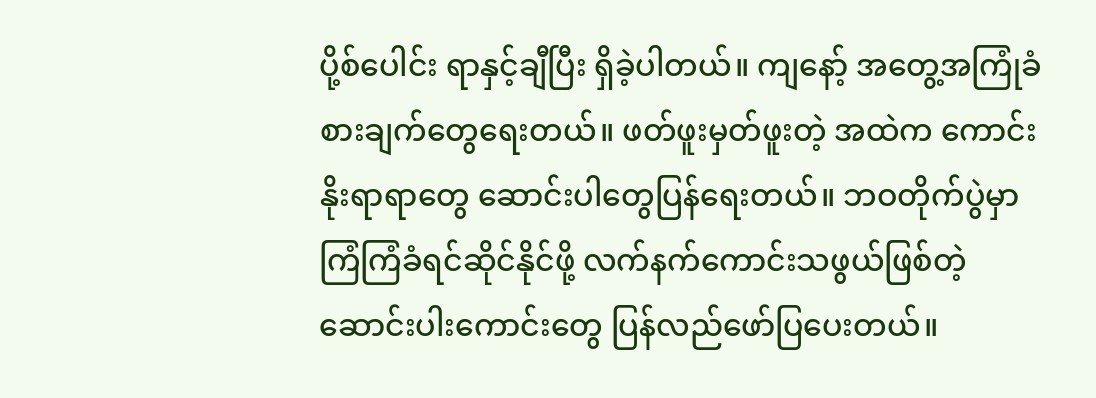ပို့စ်ပေါင်း ရာနှင့်ချီပြီး ရှိခဲ့ပါတယ်။ ကျနော့် အတွေ့အကြုံခံစားချက်တွေရေးတယ်။ ဖတ်ဖူးမှတ်ဖူးတဲ့ အထဲက ကောင်းနိုးရာရာတွေ ဆောင်းပါတွေပြန်ရေးတယ်။ ဘဝတိုက်ပွဲမှာ ကြံကြံခံရင်ဆိုင်နိုင်ဖို့ လက်နက်ကောင်းသဖွယ်ဖြစ်တဲ့ ဆောင်းပါးကောင်းတွေ ပြန်လည်ဖော်ပြပေးတယ်။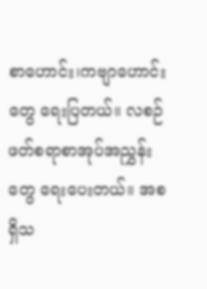စာဟောင်း၊ကဗျာဟောင်းတွေ ရေးပြတယ်။ လစဉ် ဖတ်စရာစာအုပ်အညွှန်းတွေ ရေးပေးတယ်။ အစရှိသ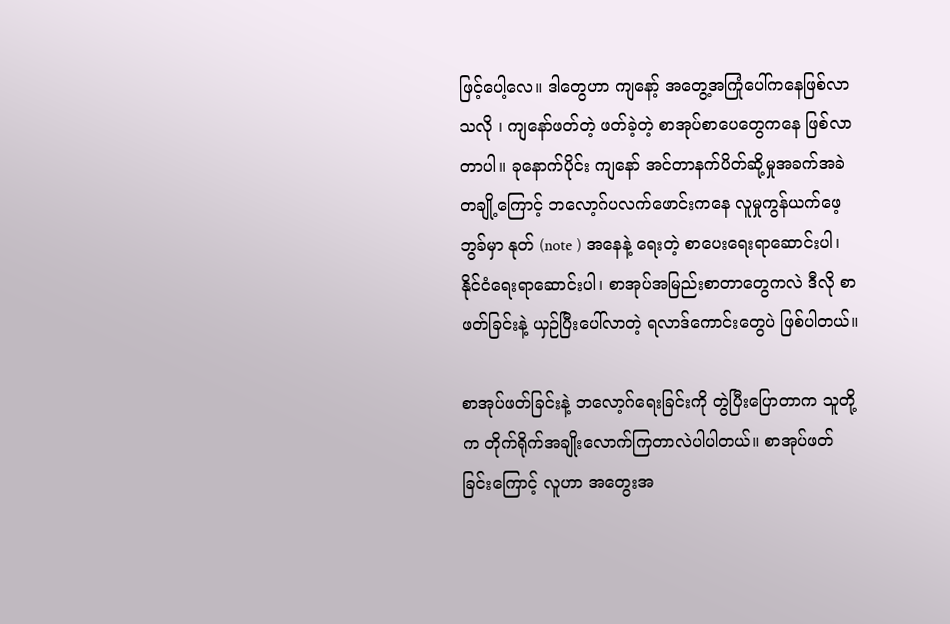ဖြင့်ပေါ့လေ။ ဒါတွေဟာ ကျနော့် အတွေ့အကြုံပေါ်ကနေဖြစ်လာသလို ၊ ကျနော်ဖတ်တဲ့ ဖတ်ခဲ့တဲ့ စာအုပ်စာပေတွေကနေ ဖြစ်လာတာပါ။ ခုနောက်ပိုင်း ကျနော် အင်တာနက်ပိတ်ဆို့မှုအခက်အခဲတချို့ကြောင့် ဘလော့ဂ်ပလက်ဖောင်းကနေ လူမှုကွန်ယက်ဖေ့ဘွခ်မှာ နုတ် (note ) အနေနဲ့ ရေးတဲ့ စာပေးရေးရာဆောင်းပါ၊ နိုင်ငံရေးရာဆောင်းပါ၊ စာအုပ်အမြည်းစာတာတွေကလဲ ဒီလို စာဖတ်ခြင်းနဲ့ ယှဉ်ပြီးပေါ်လာတဲ့ ရလာဒ်ကောင်းတွေပဲ ဖြစ်ပါတယ်။

စာအုပ်ဖတ်ခြင်းနဲ့ ဘလော့ဂ်ရေးခြင်းကို တွဲပြီးပြောတာက သူတို့က တိုက်ရိုက်အချိုးလောက်ကြတာလဲပါပါတယ်။ စာအုပ်ဖတ်ခြင်းကြောင့် လူဟာ အတွေးအ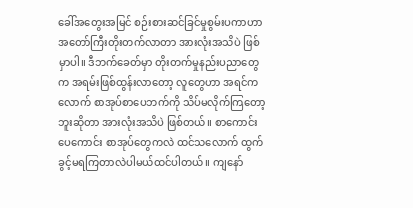ခေါ်အတွေးအမြင် စဉ်းစားဆင်ခြင်မှုစွမ်းပကာဟာ အတော်ကြီးတိုးတက်လာတာ အားလုံးအသိပဲ ဖြစ်မှာပါ။ ဒီဘက်ခေတ်မှာ တိုးတက်မှုနည်းပညာတွေက အရမ်းဖြစ်ထွန်းလာတော့ လူတွေဟာ အရင်ကလောက် စာအုပ်စာပေဘက်ကို သိပ်မလိုက်ကြတော့ဘူးဆိုတာ အားလုံးအသိပဲ ဖြစ်တယ်။ စာကောင်းပေကောင်း စာအုပ်တွေကလဲ ထင်သလောက် ထွက်ခွင့်မရကြတာလဲပါမယ်ထင်ပါတယ်။ ကျနော်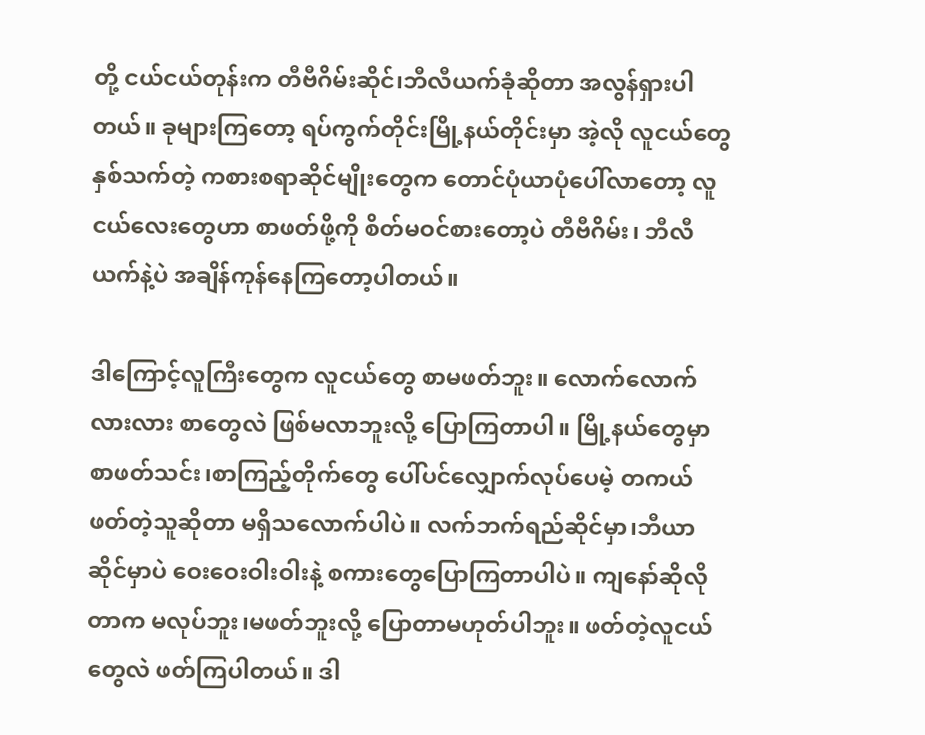တို့ ငယ်ငယ်တုန်းက တီဗီဂိမ်းဆိုင်၊ဘီလီယက်ခုံဆိုတာ အလွန်ရှားပါတယ်။ ခုများကြတော့ ရပ်ကွက်တိုင်းမြို့နယ်တိုင်းမှာ အဲ့လို လူငယ်တွေနှစ်သက်တဲ့ ကစားစရာဆိုင်မျိုးတွေက တောင်ပုံယာပုံပေါ်လာတော့ လူငယ်လေးတွေဟာ စာဖတ်ဖို့ကို စိတ်မဝင်စားတော့ပဲ တီဗီဂိမ်း၊ ဘီလီယက်နဲ့ပဲ အချိန်ကုန်နေကြတော့ပါတယ်။

ဒါကြောင့်လူကြီးတွေက လူငယ်တွေ စာမဖတ်ဘူး။ လောက်လောက်လားလား စာတွေလဲ ဖြစ်မလာဘူးလို့ ပြောကြတာပါ။ မြို့နယ်တွေမှာ စာဖတ်သင်း၊စာကြည့်တိုက်တွေ ပေါ်ပင်လျှောက်လုပ်ပေမဲ့ တကယ်ဖတ်တဲ့သူဆိုတာ မရှိသလောက်ပါပဲ။ လက်ဘက်ရည်ဆိုင်မှာ၊ဘီယာဆိုင်မှာပဲ ဝေးဝေးဝါးဝါးနဲ့ စကားတွေပြောကြတာပါပဲ။ ကျနော်ဆိုလိုတာက မလုပ်ဘူး၊မဖတ်ဘူးလို့ ပြောတာမဟုတ်ပါဘူး။ ဖတ်တဲ့လူငယ်တွေလဲ ဖတ်ကြပါတယ်။ ဒါ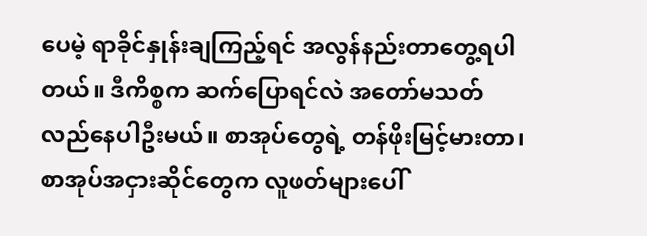ပေမဲ့ ရာခိုင်နှုန်းချကြည့်ရင် အလွန်နည်းတာတွေ့ရပါတယ်။ ဒီကိစ္စက ဆက်ပြောရင်လဲ အတော်မသတ်လည်နေပါဦးမယ်။ စာအုပ်တွေရဲ့ တန်ဖိုးမြင့်မားတာ၊ စာအုပ်အငှားဆိုင်တွေက လူဖတ်များပေါ်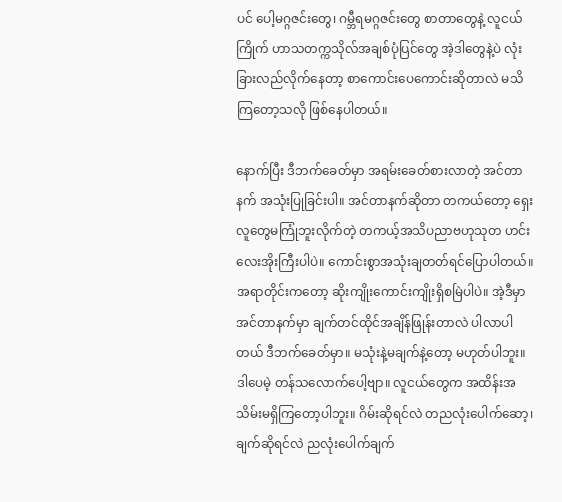ပင် ပေါ့မဂ္ဂဇင်းတွေ၊ ဂမ္ဘီရမဂ္ဂဇင်းတွေ စာတာတွေနဲ့ လူငယ်ကြိုက် ဟာသတက္ကသိုလ်အချစ်ပုံပြင်တွေ အဲ့ဒါတွေနဲ့ပဲ လုံးခြားလည်လိုက်နေတာ့ စာကောင်းပေကောင်းဆိုတာလဲ မသိကြတော့သလို ဖြစ်နေပါတယ်။

နောက်ပြီး ဒီဘက်ခေတ်မှာ အရမ်းခေတ်စားလာတဲ့ အင်တာနက် အသုံးပြုခြင်းပါ။ အင်တာနက်ဆိုတာ တကယ်တော့ ရှေးလူတွေမကြုံဘူးလိုက်တဲ့ တကယ့်အသိပညာဗဟုသုတ ဟင်းလေးအိုးကြီးပါပဲ။ ကောင်းစွာအသုံးချတတ်ရင်ပြောပါတယ်။ အရာတိုင်းကတော့ ဆိုးကျိုးကောင်းကျိုးရှိစမြဲပါပဲ။ အဲ့ဒီမှာ အင်တာနက်မှာ ချက်တင်ထိုင်အချိန်ဖြုန်းတာလဲ ပါလာပါတယ် ဒီဘက်ခေတ်မှာ။ မသုံးနဲ့မချက်နဲ့တော့ မဟုတ်ပါဘူး။ ဒါပေမဲ့ တန်သလောက်ပေါ့ဗျာ။ လူငယ်တွေက အထိန်းအသိမ်းမရှိကြတော့ပါဘူး။ ဂိမ်းဆိုရင်လဲ တညလုံးပေါက်ဆော့၊ ချက်ဆိုရင်လဲ ညလုံးပေါက်ချက်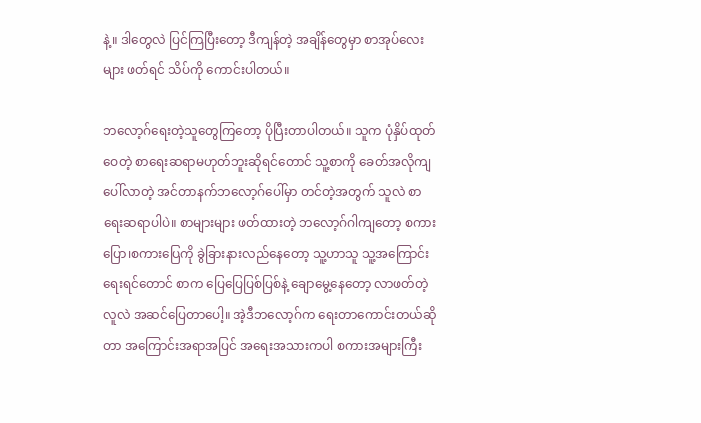နဲ့။ ဒါတွေလဲ ပြင်ကြပြီးတော့ ဒီကျန်တဲ့ အချိန်တွေမှာ စာအုပ်လေးများ ဖတ်ရင် သိပ်ကို ကောင်းပါတယ်။

ဘလော့ဂ်ရေးတဲ့သူတွေကြတော့ ပိုပြီးတာပါတယ်။ သူက ပုံနှိပ်ထုတ်ဝေတဲ့ စာရေးဆရာမဟုတ်ဘူးဆိုရင်တောင် သူ့စာကို ခေတ်အလိုကျပေါ်လာတဲ့ အင်တာနက်ဘလော့ဂ်ပေါ်မှာ တင်တဲ့အတွက် သူလဲ စာရေးဆရာပါပဲ။ စာများများ ဖတ်ထားတဲ့ ဘလော့ဂ်ဂါကျတော့ စကားပြော၊စကားပြေကို ခွဲခြားနားလည်နေတော့ သူ့ဟာသူ သူ့အကြောင်းရေးရင်တောင် စာက ပြေပြေပြစ်ပြစ်နဲ့ ချောမွေ့နေတော့ လာဖတ်တဲ့ လူလဲ အဆင်ပြေတာပေါ့။ အဲ့ဒီဘလော့ဂ်က ရေးတာကောင်းတယ်ဆိုတာ အကြောင်းအရာအပြင် အရေးအသားကပါ စကားအများကြီး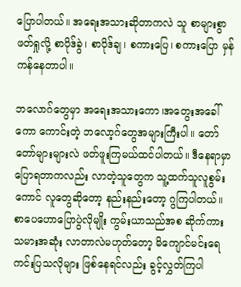ပြောပါတယ်။ အရေးအသားဆိုတာကလဲ သူ စာများစွာ ဖတ်ရှုလို့ စာပိုဒ်ခွဲ၊ စာပိုဒ်ချ၊ စကားပြေ၊ စကားပြော မှန်ကန်နေတာပါ။

ဘလောဂ်တွေမှာ အရေးအသားကော၊အတွေးအခေါ်ကော ကောင်းတဲ့ ဘလော့ဂ်တွေအများကြီးပါ။ တော်တော်များများလဲ ဖတ်ဖူးကြမယ်ထင်ပါတယ်။ ဒီနေရာမှာ ပြောရတာကလည်း လာတဲ့သူတွေက သူ့ထက်သူလူစွမ်းကောင် လူတွေဆိုတော့ နည်းနည်းတော့ ဂွကြပါတယ်။ စာပေဟောပြောပွဲလိုမျိုး ကွမ်းယာသည်အစ ဆိုက်ကားသမားအဆုံး လာတာလဲမဟုတ်တော့ မိကျောင်မင်းရေကင်းပြသလိုများ ဖြစ်နေရင်လည်း ခွင့်လွှတ်ကြပါ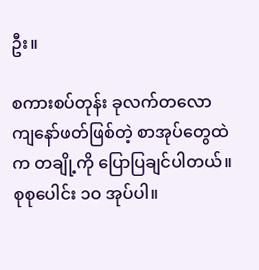ဦး။

စကားစပ်တုန်း ခုလက်တလော ကျနော်ဖတ်ဖြစ်တဲ့ စာအုပ်တွေထဲက တချို့ကို ပြောပြချင်ပါတယ်။ စုစုပေါင်း ၁ဝ အုပ်ပါ။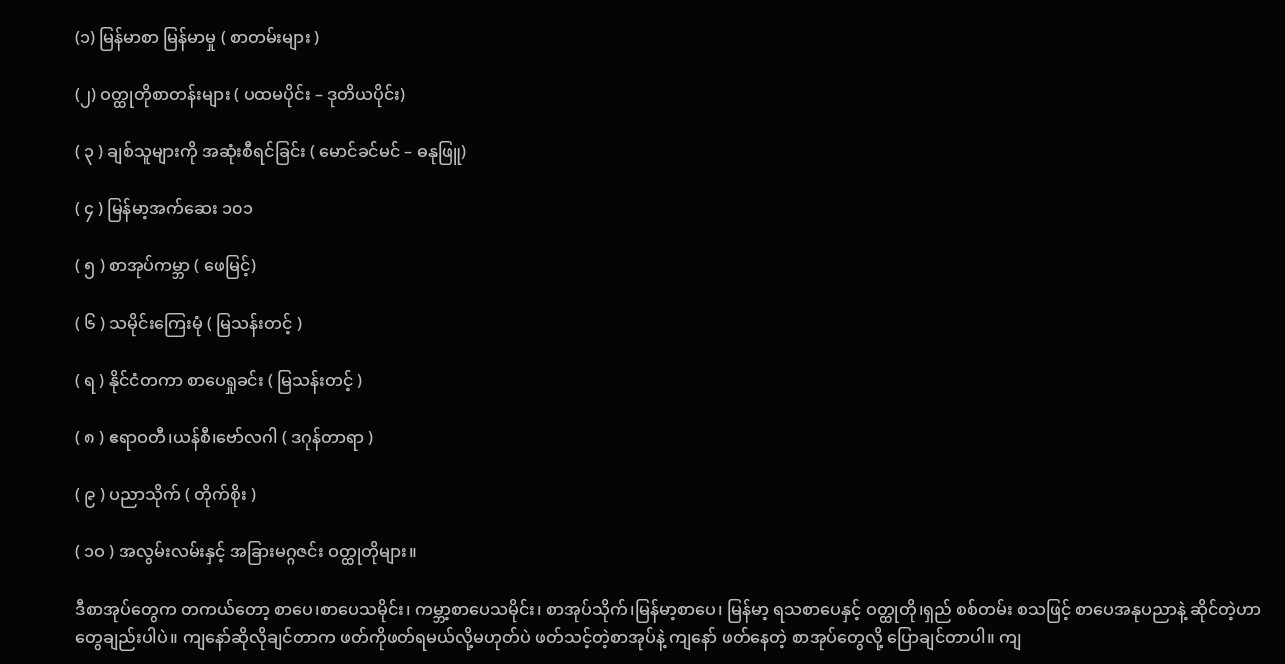(၁) မြန်မာစာ မြန်မာမှု ( စာတမ်းများ )

(၂) ဝတ္ထုတိုစာတန်းများ ( ပထမပိုင်း – ဒုတိယပိုင်း)

( ၃ ) ချစ်သူများကို အဆုံးစီရင်ခြင်း ( မောင်ခင်မင် – ဓနုဖြူ)

( ၄ ) မြန်မာ့အက်ဆေး ၁၀၁

( ၅ ) စာအုပ်ကမ္ဘာ ( ဖေမြင့်)

( ၆ ) သမိုင်းကြေးမုံ ( မြသန်းတင့် )

( ရ ) နိုင်ငံတကာ စာပေရှုခင်း ( မြသန်းတင့် )

( ၈ ) ဧရာဝတီ၊ယန်စီ၊ဗော်လဂါ ( ဒဂုန်တာရာ )

( ၉ ) ပညာသိုက် ( တိုက်စိုး )

( ၁ဝ ) အလွမ်းလမ်းနှင့် အခြားမဂ္ဂဇင်း ဝတ္ထုတိုများ။

ဒီစာအုပ်တွေက တကယ်တော့ စာပေ၊စာပေသမိုင်း၊ ကမ္ဘာ့စာပေသမိုင်း၊ စာအုပ်သိုက်၊မြန်မာ့စာပေ၊ မြန်မာ့ ရသစာပေနှင့် ဝတ္ထုတို၊ရှည် စစ်တမ်း စသဖြင့် စာပေအနုပညာနဲ့ ဆိုင်တဲ့ဟာတွေချည်းပါပဲ။ ကျနော်ဆိုလိုချင်တာက ဖတ်ကိုဖတ်ရမယ်လို့မဟုတ်ပဲ ဖတ်သင့်တဲ့စာအုပ်နဲ့ ကျနော် ဖတ်နေတဲ့ စာအုပ်တွေလို့ ပြောချင်တာပါ။ ကျ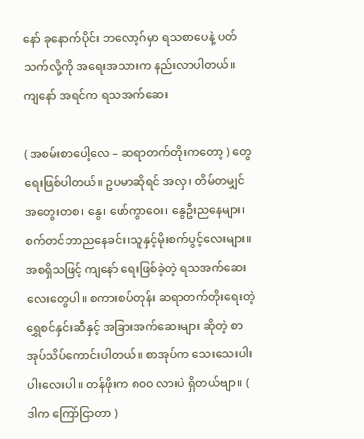နော် ခုနောက်ပိုင်း ဘလော့ဂ်မှာ ရသစာပေနဲ့ ပတ်သက်လို့ကို အရေးအသားက နည်းလာပါတယ်။ ကျနော် အရင်က ရသအက်ဆေး

( အစမ်းစာပေါ့လေ – ဆရာတက်တိုးကတော့ ) တွေ ရေးဖြစ်ပါတယ်။ ဥပမာဆိုရင် အလှ၊ တိမ်တမျှင်အတွေးတစ၊ နွေ၊ ဖော်ကွာဝေး၊ နွေဦးညနေများ၊ စက်တင်ဘာညနေခင်း၊သူနှင့်မိုးစက်ပွင့်လေးများ။ အစရှိသဖြင့် ကျနော် ရေးဖြစ်ခဲ့တဲ့ ရသအက်ဆေးလေးတွေပါ။ စကားစပ်တုန်း ဆရာတက်တိုးရေးတဲ့ ရွှေစင်နှင်းဆီနှင့် အခြားအက်ဆေးများ ဆိုတဲ့ စာအုပ်သိပ်ကောင်းပါတယ်။ စာအုပ်က သေးသေးပါးပါးလေးပါ။ တန်ဖိုးက ၈၀ဝ လားပဲ ရှိတယ်ဗျာ။ ( ဒါက ကြော်ငြာတာ )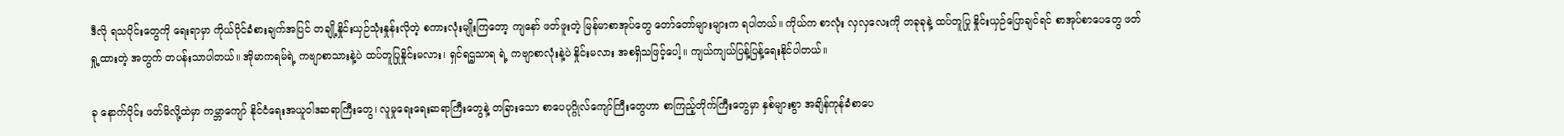ဒီလို ရသပိုင်းတွေကို ရေးရာမှာ ကိုယ်ပိုင်ခံစားချက်အပြင် တချို့နှိုင်းယှဉ်သုံးနှုန်းလိုတဲ့ စကားလုံးမျိုးကြတော့ ကျနော် ဖတ်ဖူးတဲ့ မြန်မာစာအုပ်တွေ တော်တော်များများက ရပါတယ်။ ကိုယ်က စာလုံး လှလှလေးကို တခုခုနဲ့ ထပ်တူပြု နှိုင်းယှဉ်ပြောချင်ရင် စာအုပ်စာပေတွေ ဖတ်ရှု့ထားတဲ့ အတွက် တပန်းသာပါတယ်။ အိုမာကရမ်ရဲ့ ကဗျာစာသားနဲ့ပဲ ထပ်တူပြုနှိုင်းမလား၊ ရှင်ရဌသာရ ရဲ့ ကဗျာစာလုံးနဲ့ပဲ နှိုင်းမလား အစရှိသဖြင့်ပေါ့။ ကျယ်ကျယ်ပြန့်ပြန့်ရေးနိုင်ပါတယ်။

ခု နောက်ပိုင်း ဖတ်မိလို့ထဲမှာ ကမ္ဘာကျော် နိုင်ငံရေးအယူဝါဒဆရာကြီးတွေ၊ လူမှုရေးရေးဆရာကြီးတွေနဲ့ တခြားသော စာပေပုဂ္ဂိုလ်ကျော်ကြီးတွေဟာ စာကြည့်တိုက်ကြီးတွေမှာ နှစ်များစွာ အချိန်ကုန်ခံစာပေ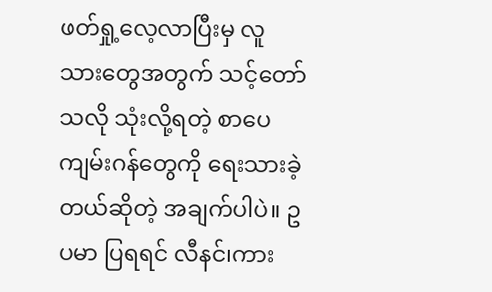ဖတ်ရှု့လေ့လာပြီးမှ လူသားတွေအတွက် သင့်တော်သလို သုံးလို့ရတဲ့ စာပေကျမ်းဂန်တွေကို ရေးသားခဲ့တယ်ဆိုတဲ့ အချက်ပါပဲ။ ဥပမာ ပြရရင် လီနင်၊ကား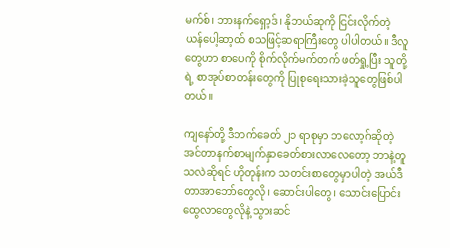မက်စ်၊ ဘားနက်ရှော့ဒ်၊ နိုဘယ်ဆုကို ငြင်းလိုက်တဲ့ ယန်ပေါ့ဆာ့ထ် စသဖြင့်ဆရာကြီးတွေ ပါပါတယ်။ ဒီလူတွေဟာ စာပေကို စိုက်လိုက်မက်တက် ဖတ်ရှု့ပြီး သူတို့ရဲ့ စာအုပ်စာတန်းတွေကို ပြုစုရေးသားခဲ့သူတွေဖြစ်ပါတယ်။

ကျနော်တို့ ဒီဘက်ခေတ် ၂၁ ရာစုမှာ ဘလော့ဂ်ဆိုတဲ့ အင်တာနက်စာမျက်နှာခေတ်စားလာလေတော့ ဘာနဲ့တူသလဲဆိုရင် ဟိုတုန်းက သတင်းစာတွေမှာပါတဲ့ အယ်ဒီတာအာဘော်တွေလို၊ ဆောင်းပါတွေ၊ သောင်းပြောင်းထွေလာတွေလိုနဲ့ သွားဆင်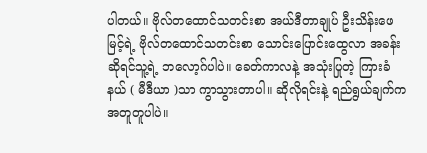ပါတယ်။ ဗိုလ်တထောင်သတင်းစာ အယ်ဒီတာချုပ် ဦးသိန်းဖေမြင့်ရဲ့ ဗိုလ်တထောင်သတင်းစာ သောင်းပြောင်းထွေလာ အခန်းဆိုရင်သူ့ရဲ့ ဘလော့ဂ်ပါပဲ။ ခေတ်ကာလနဲ့ အသုံးပြုတဲ့ ကြားခံနယ် ( မီဒီယာ )သာ ကွာသွားတာပါ။ ဆိုလိုရင်းနဲ့ ရည်ရွယ်ချက်က အတူတူပါပဲ။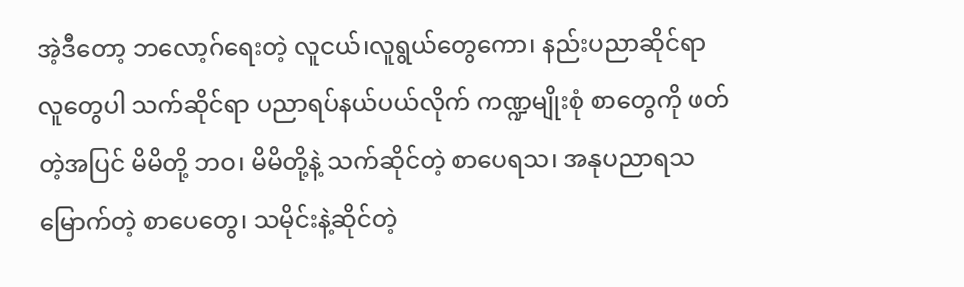အဲ့ဒီတော့ ဘလော့ဂ်ရေးတဲ့ လူငယ်၊လူရွယ်တွေကော၊ နည်းပညာဆိုင်ရာ လူတွေပါ သက်ဆိုင်ရာ ပညာရပ်နယ်ပယ်လိုက် ကဏ္ဍမျိုးစုံ စာတွေကို ဖတ်တဲ့အပြင် မိမိတို့ ဘဝ၊ မိမိတို့နဲ့ သက်ဆိုင်တဲ့ စာပေရသ၊ အနုပညာရသ မြောက်တဲ့ စာပေတွေ၊ သမိုင်းနဲ့ဆိုင်တဲ့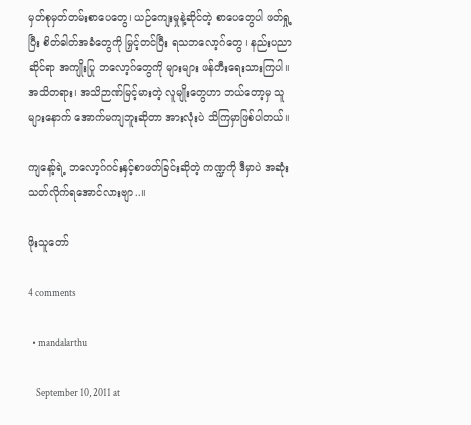မှတ်စုမှတ်တမ်းစာပေတွေ၊ ယဉ်ကျေးမှုနဲ့ဆိုင်တဲ့ စာပေတွေပါ ဖတ်ရှု့ပြီး စိတ်ဓါတ်အခံတွေကို မြှင့်တင်ပြီး ရသဘလော့ဂ်တွေ ၊ နည်းပညာဆိုင်ရာ အကျိုးပြု ဘလော့ဂ်တွေကို များများ ဖန်တီးရေးသားကြပါ။ အသိတရား၊ အသိဉာဏ်မြင့်မားတဲ့ လူမျိုးတွေဟာ ဘယ်တော့မှ သူများနောက် အောက်မကျဘူးဆိုတာ အားလုံးပဲ သိကြမှာဖြစ်ပါတယ်။

ကျနော့်ရဲ့ ဘလော့ဂ်ဂင်းနှင့်စာဖတ်ခြင်းဆိုတဲ့ ကဏ္ဍကို ဒီမှာပဲ အဆုံးသတ်လိုက်ရအောင်လားဗျာ..။

ဖိုးသူတော်

4 comments

  • mandalarthu

    September 10, 2011 at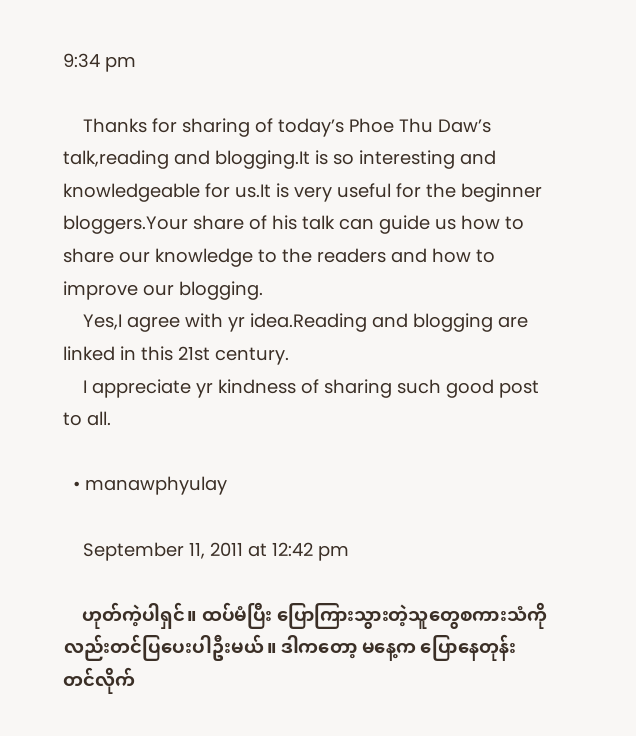9:34 pm

    Thanks for sharing of today’s Phoe Thu Daw’s talk,reading and blogging.It is so interesting and knowledgeable for us.It is very useful for the beginner bloggers.Your share of his talk can guide us how to share our knowledge to the readers and how to improve our blogging.
    Yes,I agree with yr idea.Reading and blogging are linked in this 21st century.
    I appreciate yr kindness of sharing such good post to all.

  • manawphyulay

    September 11, 2011 at 12:42 pm

    ဟုတ်ကဲ့ပါရှင်။ ထပ်မံပြီး ပြောကြားသွားတဲ့သူတွေစကားသံကိုလည်းတင်ပြပေးပါဦးမယ်။ ဒါကတော့ မနေ့က ပြောနေတုန်း တင်လိုက်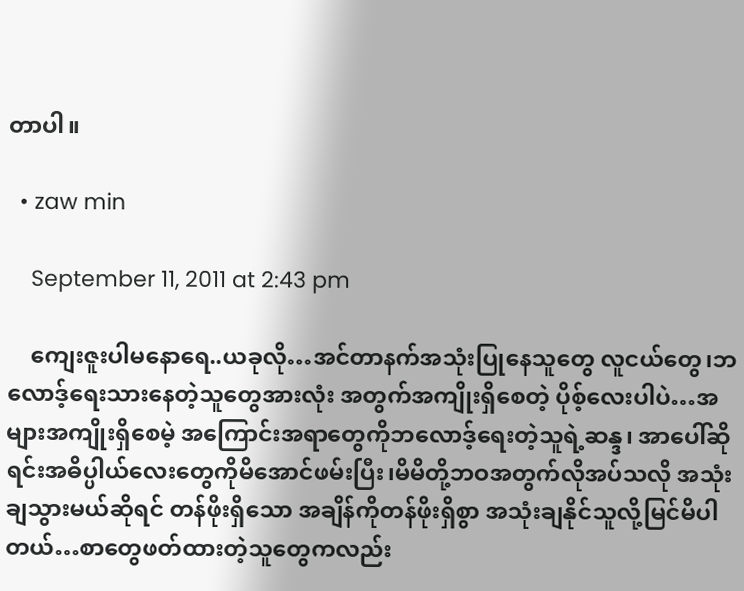တာပါ။

  • zaw min

    September 11, 2011 at 2:43 pm

    ကျေးဇူးပါမနောရေ..ယခုလို…အင်တာနက်အသုံးပြုနေသူတွေ လူငယ်တွေ၊ဘလောဒ့်ရေးသားနေတဲ့သူတွေအားလုံး အတွက်အကျိုးရှိစေတဲ့ ပိုစ့်လေးပါပဲ…အများအကျိုးရှိစေမဲ့ အကြောင်းအရာတွေကိုဘလောဒ့်ရေးတဲ့သူရဲ့ဆန္ဒ၊ အာပေါ်ဆိုရင်းအဓိပ္ပါယ်လေးတွေကိုမိအောင်ဖမ်းပြီး၊မိမိတို့ဘဝအတွက်လိုအပ်သလို အသုံးချသွားမယ်ဆိုရင် တန်ဖိုးရှိသော အချိန်ကိုတန်ဖိုးရှိစွာ အသုံးချနိုင်သူလို့မြင်မိပါတယ်…စာတွေဖတ်ထားတဲ့သူတွေကလည်း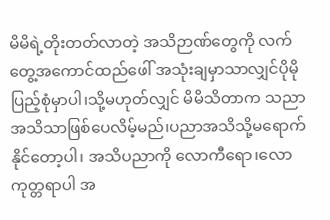မိမိရဲ့တိုးတတ်လာတဲ့ အသိဉာဏ်တွေကို လက်တွေ့အကောင်ထည်ဖေါ် အသုံးချမှာသာလျှင်ပိုမိုပြည့်စုံမှာပါ၊သို့မဟုတ်လျှင် မိမိသိတာက သညာအသိသာဖြစ်ပေလိမ့်မည်၊ပညာအသိသို့မရောက်နိုင်တော့ပါ၊ အသိပညာကို လောကီရော၊လောကုတ္တရာပါ အ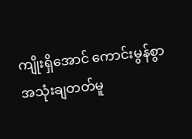ကျိုးရှိအောင် ကောင်းမွန်စွာ အသုံးချတတ်မူ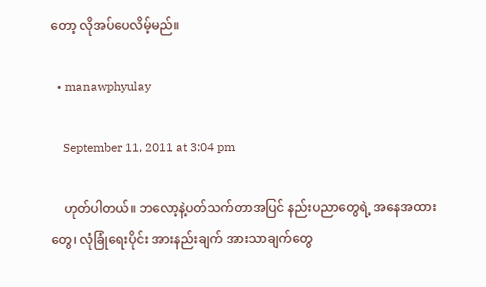တော့ လိုအပ်ပေလိမ့်မည်။

  • manawphyulay

    September 11, 2011 at 3:04 pm

    ဟုတ်ပါတယ်။ ဘလော့နဲ့ပတ်သက်တာအပြင် နည်းပညာတွေရဲ့ အနေအထားတွေ၊ လုံခြုံရေးပိုင်း အားနည်းချက် အားသာချက်တွေ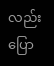လည်း ပြော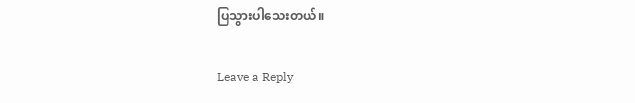ပြသွားပါသေးတယ်။

Leave a Reply